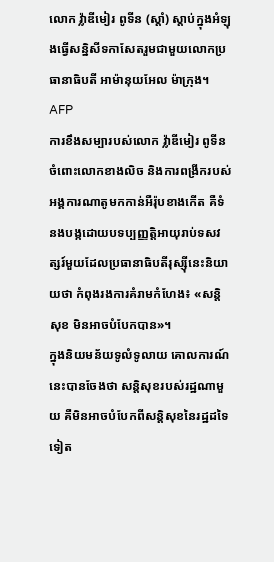លោក វ្ល៉ាឌីមៀរ ពូទីន (ស្តាំ) ស្តាប់ក្នុងអំឡុងធ្វើសន្និសីទកាសែតរួមជាមួយលោកប្រធានាធិបតី អាម៉ានុយអែល ម៉ាក្រុង។ AFP
ការខឹងសម្បារបស់លោក វ្ល៉ាឌីមៀរ ពូទីន ចំពោះលោកខាងលិច និងការពង្រីករបស់អង្គការណាតូមកកាន់អឺរ៉ុបខាងកើត គឺទំនងបង្កដោយបទប្បញ្ញត្តិអាយុរាប់ទសវត្សរ៍មួយដែលប្រធានាធិបតីរុស្ស៊ីនេះនិយាយថា កំពុងរងការគំរាមកំហែង៖ «សន្តិសុខ មិនអាចបំបែកបាន»។
ក្នុងនិយមន័យទូលំទូលាយ គោលការណ៍នេះបានចែងថា សន្តិសុខរបស់រដ្ឋណាមួយ គឺមិនអាចបំបែកពីសន្តិសុខនៃរដ្ឋដទៃទៀត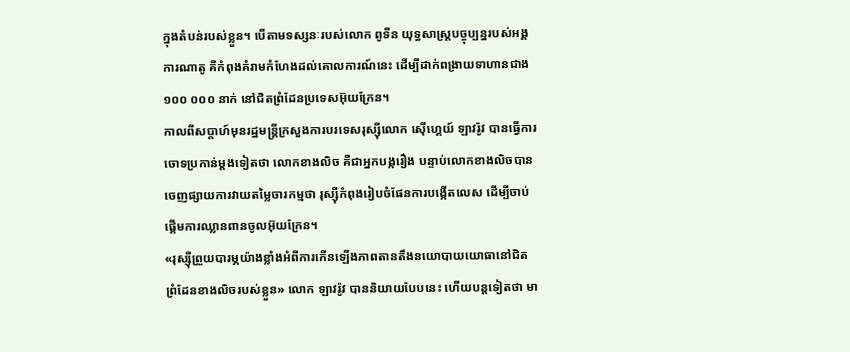ក្នុងតំបន់របស់ខ្លួន។ បើតាមទស្សនៈរបស់លោក ពូទីន យុទ្ធសាស្ត្របច្ចុប្បន្នរបស់អង្គការណាតូ គឺកំពុងគំរាមកំហែងដល់គោលការណ៍នេះ ដើម្បីដាក់ពង្រាយទាហានជាង ១០០ ០០០ នាក់ នៅជិតព្រំដែនប្រទេសអ៊ុយក្រែន។
កាលពីសប្ដាហ៍មុនរដ្ឋមន្ត្រីក្រសួងការបរទេសរុស្ស៊ីលោក ស៊ើហ្គេយ៍ ឡាវរ៉ូវ បានធ្វើការចោទប្រកាន់ម្ដងទៀតថា លោកខាងលិច គឺជាអ្នកបង្ករឿង បន្ទាប់លោកខាងលិចបានចេញផ្សាយការវាយតម្លៃចារកម្មថា រុស្ស៊ីកំពុងរៀបចំផែនការបង្កើតលេស ដើម្បីចាប់ផ្ដើមការឈ្លានពានចូលអ៊ុយក្រែន។
«រុស្ស៊ីព្រួយបារម្ភយ៉ាងខ្លាំងអំពីការកើនឡើងភាពតានតឹងនយោបាយយោធានៅជិតព្រំដែនខាងលិចរបស់ខ្លួន» លោក ឡាវរ៉ូវ បាននិយាយបែបនេះ ហើយបន្តទៀតថា មា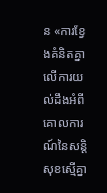ន «ការខ្វែងគំនិតគ្នាលើការយល់ដឹងអំពីគោលការណ៍នៃសន្តិសុខស្មើគ្នា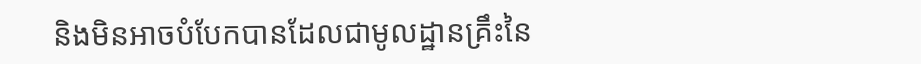និងមិនអាចបំបែកបានដែលជាមូលដ្ឋានគ្រឹះនៃ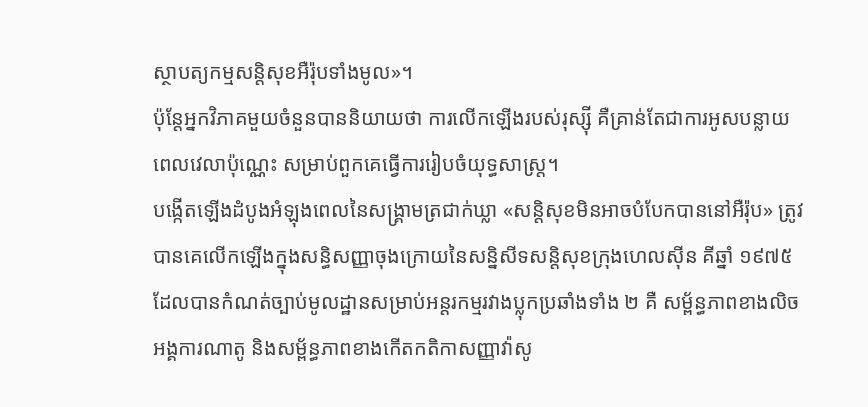ស្ថាបត្យកម្មសន្តិសុខអឺរ៉ុបទាំងមូល»។
ប៉ុន្តែអ្នកវិភាគមួយចំនួនបាននិយាយថា ការលើកឡើងរបស់រុស្ស៊ី គឺគ្រាន់តែជាការអូសបន្លាយពេលវេលាប៉ុណ្ណេះ សម្រាប់ពួកគេធ្វើការរៀបចំយុទ្ធសាស្ត្រ។
បង្កើតឡើងដំបូងអំឡុងពេលនៃសង្គ្រាមត្រជាក់ឃ្លា «សន្តិសុខមិនអាចបំបែកបាននៅអឺរ៉ុប» ត្រូវបានគេលើកឡើងក្នុងសន្ធិសញ្ញាចុងក្រោយនៃសន្និសីទសន្តិសុខក្រុងហេលស៊ីន គីឆ្នាំ ១៩៧៥ ដែលបានកំណត់ច្បាប់មូលដ្ឋានសម្រាប់អន្តរកម្មរវាងប្លុកប្រឆាំងទាំង ២ គឺ សម្ព័ន្ធភាពខាងលិចអង្គការណាតូ និងសម្ព័ន្ធភាពខាងកើតកតិកាសញ្ញាវ៉ាសូ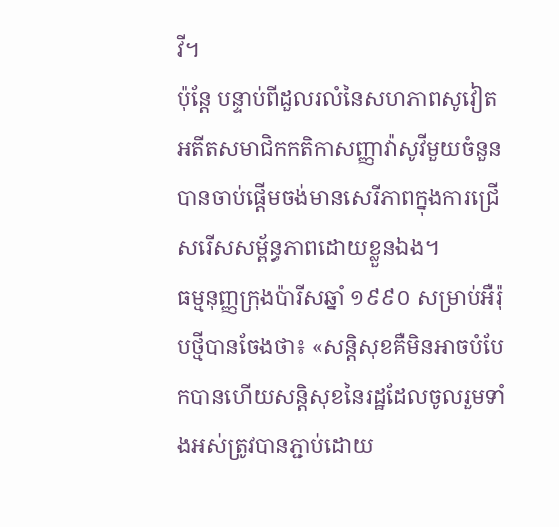វី។
ប៉ុន្តែ បន្ទាប់ពីដួលរលំនៃសហភាពសូវៀត អតីតសមាជិកកតិកាសញ្ញាវ៉ាសូវីមួយចំនួន បានចាប់ផ្ដើមចង់មានសេរីភាពក្នុងការជ្រើសរើសសម្ព័ន្ធភាពដោយខ្លួនឯង។
ធម្មនុញ្ញក្រុងប៉ារីសឆ្នាំ ១៩៩០ សម្រាប់អឺរ៉ុបថ្មីបានចែងថា៖ «សន្តិសុខគឺមិនអាចបំបែកបានហើយសន្តិសុខនៃរដ្ឋដែលចូលរួមទាំងអស់ត្រូវបានភ្ជាប់ដោយ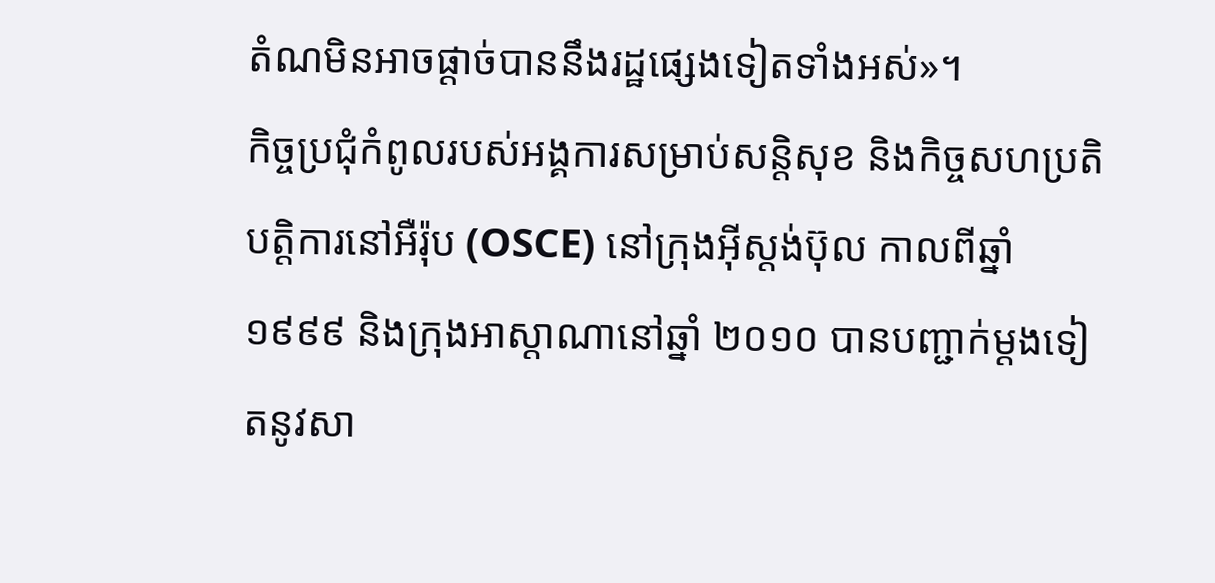តំណមិនអាចផ្ដាច់បាននឹងរដ្ឋផ្សេងទៀតទាំងអស់»។
កិច្ចប្រជុំកំពូលរបស់អង្គការសម្រាប់សន្តិសុខ និងកិច្ចសហប្រតិបត្តិការនៅអឺរ៉ុប (OSCE) នៅក្រុងអ៊ីស្តង់ប៊ុល កាលពីឆ្នាំ ១៩៩៩ និងក្រុងអាស្តាណានៅឆ្នាំ ២០១០ បានបញ្ជាក់ម្ដងទៀតនូវសា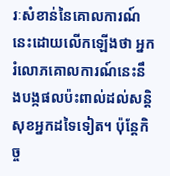រៈសំខាន់នៃគោលការណ៍នេះដោយលើកឡើងថា អ្នករំលោភគោលការណ៍នេះនឹងបង្កផលប៉ះពាល់ដល់សន្តិសុខអ្នកដទៃទៀត។ ប៉ុន្តែកិច្ច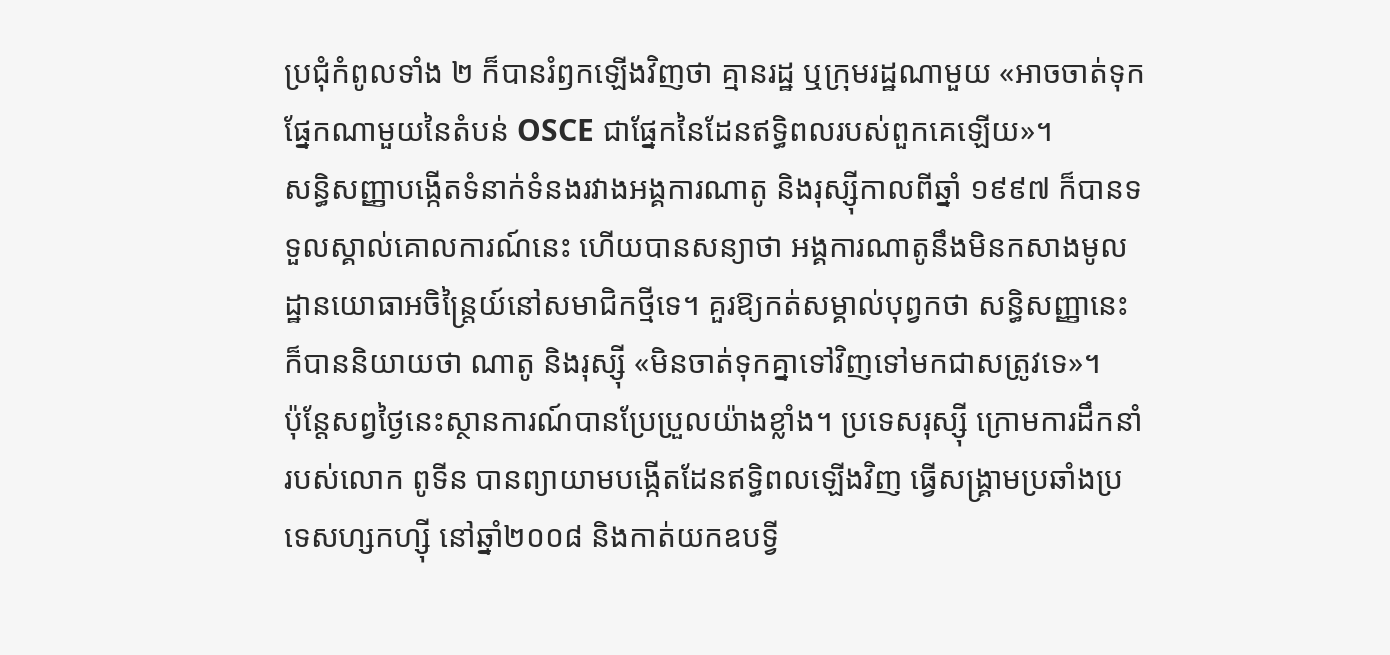ប្រជុំកំពូលទាំង ២ ក៏បានរំឭកឡើងវិញថា គ្មានរដ្ឋ ឬក្រុមរដ្ឋណាមួយ «អាចចាត់ទុកផ្នែកណាមួយនៃតំបន់ OSCE ជាផ្នែកនៃដែនឥទ្ធិពលរបស់ពួកគេឡើយ»។
សន្ធិសញ្ញាបង្កើតទំនាក់ទំនងរវាងអង្គការណាតូ និងរុស្ស៊ីកាលពីឆ្នាំ ១៩៩៧ ក៏បានទទួលស្គាល់គោលការណ៍នេះ ហើយបានសន្យាថា អង្គការណាតូនឹងមិនកសាងមូលដ្ឋានយោធាអចិន្ត្រៃយ៍នៅសមាជិកថ្មីទេ។ គួរឱ្យកត់សម្គាល់បុព្វកថា សន្ធិសញ្ញានេះក៏បាននិយាយថា ណាតូ និងរុស្ស៊ី «មិនចាត់ទុកគ្នាទៅវិញទៅមកជាសត្រូវទេ»។
ប៉ុន្តែសព្វថ្ងៃនេះស្ថានការណ៍បានប្រែប្រួលយ៉ាងខ្លាំង។ ប្រទេសរុស្ស៊ី ក្រោមការដឹកនាំរបស់លោក ពូទីន បានព្យាយាមបង្កើតដែនឥទ្ធិពលឡើងវិញ ធ្វើសង្គ្រាមប្រឆាំងប្រទេសហ្សកហ្ស៊ី នៅឆ្នាំ២០០៨ និងកាត់យកឧបទ្វី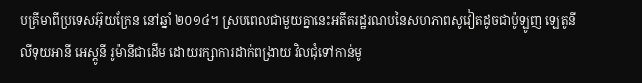បគ្រីមាពីប្រទេសអ៊ុយក្រែន នៅឆ្នាំ ២០១៤។ ស្របពេលជាមួយគ្នានេះអតីតរដ្ឋរណបនៃសហភាពសូវៀតដូចជាប៉ូឡូញ ឡេតូនី លីទុយអានី អេស្តូនី រូម៉ានីជាដើម ដោយរក្សាការដាក់ពង្រាយ វិលជុំទៅកាន់មូ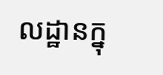លដ្ឋានក្នុ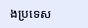ងប្រទេស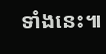ទាំងនេះ៕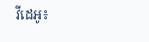វីដេអូ៖